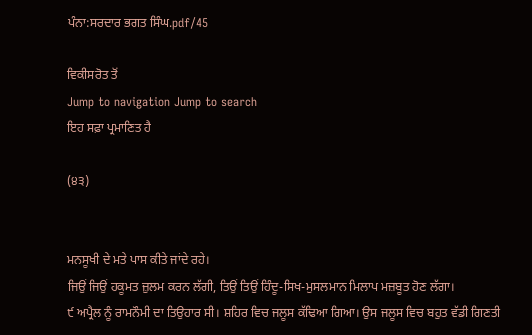ਪੰਨਾ:ਸਰਦਾਰ ਭਗਤ ਸਿੰਘ.pdf/45

ਵਿਕੀਸਰੋਤ ਤੋਂ
Jump to navigation Jump to search
ਇਹ ਸਫ਼ਾ ਪ੍ਰਮਾਣਿਤ ਹੈ

(੪੩)


ਮਨਸੂਖੀ ਦੇ ਮਤੇ ਪਾਸ ਕੀਤੇ ਜਾਂਦੇ ਰਹੇ।
ਜਿਉਂ ਜਿਉਂ ਹਕੂਮਤ ਜ਼ੁਲਮ ਕਰਨ ਲੱਗੀ, ਤਿਉਂ ਤਿਉਂ ਹਿੰਦੂ-ਸਿਖ-ਮੁਸਲਮਾਨ ਮਿਲਾਪ ਮਜ਼ਬੂਤ ਹੋਣ ਲੱਗਾ।
੯ ਅਪ੍ਰੈਲ ਨੂੰ ਰਾਮਨੌਮੀ ਦਾ ਤਿਉਹਾਰ ਸੀ। ਸ਼ਹਿਰ ਵਿਚ ਜਲੂਸ ਕੱਢਿਆ ਗਿਆ। ਉਸ ਜਲੂਸ ਵਿਚ ਬਹੁਤ ਵੱਡੀ ਗਿਣਤੀ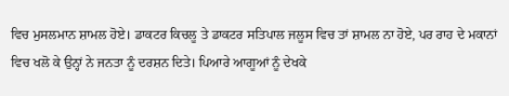ਵਿਚ ਮੁਸਲਮਾਨ ਸ਼ਾਮਲ ਹੋਏ। ਡਾਕਟਰ ਕਿਚਲੂ ਤੇ ਡਾਕਟਰ ਸਤਿਪਾਲ ਜਲੂਸ ਵਿਚ ਤਾਂ ਸ਼ਾਮਲ ਨਾ ਹੋਏ, ਪਰ ਰਾਹ ਦੇ ਮਕਾਨਾਂ ਵਿਚ ਖਲੋ ਕੇ ਉਨ੍ਹਾਂ ਨੇ ਜਨਤਾ ਨੂੰ ਦਰਸ਼ਨ ਦਿਤੇ। ਪਿਆਰੇ ਆਗੂਆਂ ਨੂੰ ਦੇਖਕੇ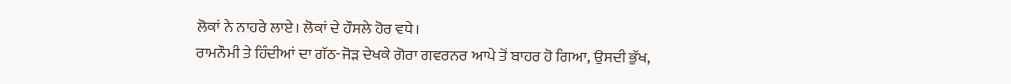ਲੋਕਾਂ ਨੇ ਨਾਹਰੇ ਲਾਏ। ਲੋਕਾਂ ਦੇ ਹੌਸਲੇ ਹੋਰ ਵਧੇ।
ਰਾਮਨੌਮੀ ਤੇ ਹਿੰਦੀਆਂ ਦਾ ਗੱਠ-ਜੋੜ ਦੇਖਕੇ ਗੋਰਾ ਗਵਰਨਰ ਆਪੇ ਤੋਂ ਬਾਹਰ ਹੋ ਗਿਆ, ਉਸਦੀ ਭੁੱਖ,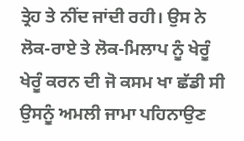ਤ੍ਰੇਹ ਤੇ ਨੀਂਦ ਜਾਂਦੀ ਰਹੀ। ਉਸ ਨੇ ਲੋਕ-ਰਾਏ ਤੇ ਲੋਕ-ਮਿਲਾਪ ਨੂੰ ਖੇਰੂੰ ਖੇਰੂੰ ਕਰਨ ਦੀ ਜੋ ਕਸਮ ਖਾ ਛੱਡੀ ਸੀ ਉਸਨੂੰ ਅਮਲੀ ਜਾਮਾ ਪਹਿਨਾਉਣ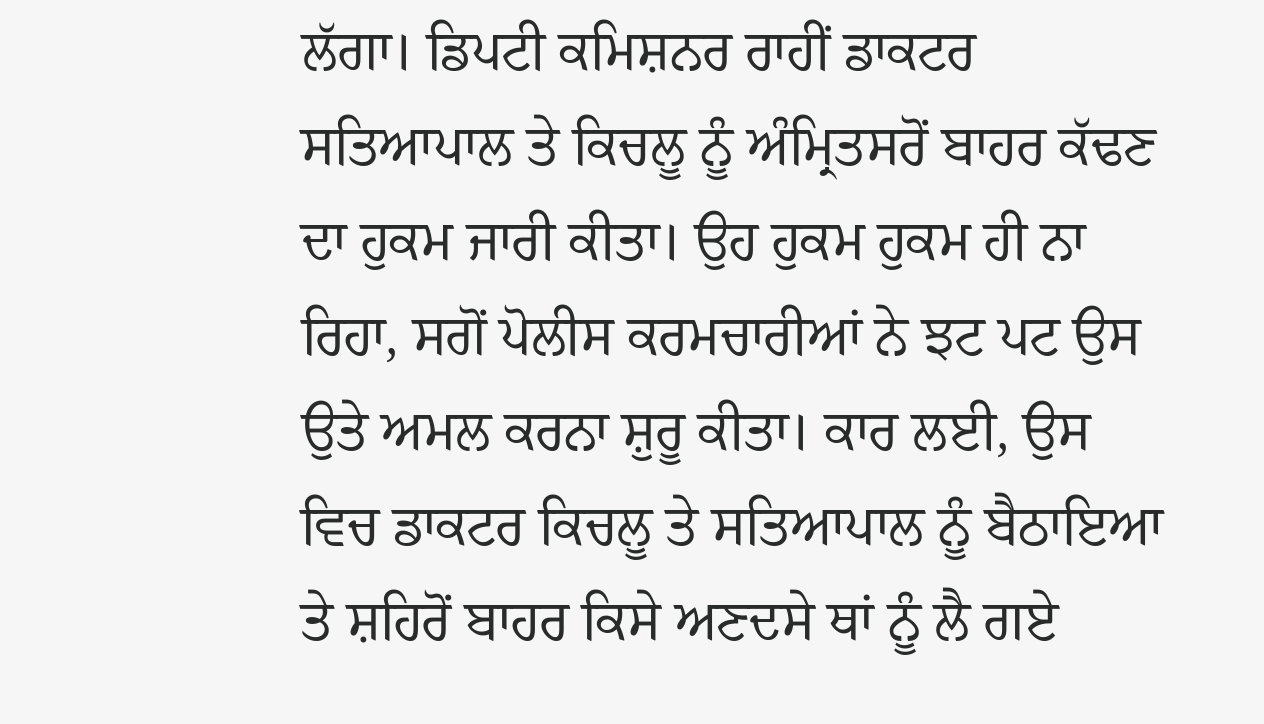ਲੱਗਾ। ਡਿਪਟੀ ਕਮਿਸ਼ਨਰ ਰਾਹੀਂ ਡਾਕਟਰ ਸਤਿਆਪਾਲ ਤੇ ਕਿਚਲੂ ਨੂੰ ਅੰਮ੍ਰਿਤਸਰੋਂ ਬਾਹਰ ਕੱਢਣ ਦਾ ਹੁਕਮ ਜਾਰੀ ਕੀਤਾ। ਉਹ ਹੁਕਮ ਹੁਕਮ ਹੀ ਨਾ ਰਿਹਾ, ਸਗੋਂ ਪੋਲੀਸ ਕਰਮਚਾਰੀਆਂ ਨੇ ਝਟ ਪਟ ਉਸ ਉਤੇ ਅਮਲ ਕਰਨਾ ਸ਼ੁਰੂ ਕੀਤਾ। ਕਾਰ ਲਈ, ਉਸ ਵਿਚ ਡਾਕਟਰ ਕਿਚਲੂ ਤੇ ਸਤਿਆਪਾਲ ਨੂੰ ਬੈਠਾਇਆ ਤੇ ਸ਼ਹਿਰੋਂ ਬਾਹਰ ਕਿਸੇ ਅਣਦਸੇ ਥਾਂ ਨੂੰ ਲੈ ਗਏ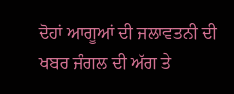ਦੋਹਾਂ ਆਗੂਆਂ ਦੀ ਜਲਾਵਤਨੀ ਦੀ ਖਬਰ ਜੰਗਲ ਦੀ ਅੱਗ ਤੇ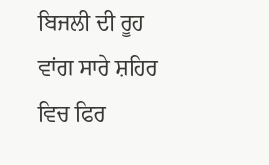ਬਿਜਲੀ ਦੀ ਰੂਹ ਵਾਂਗ ਸਾਰੇ ਸ਼ਹਿਰ ਵਿਚ ਫਿਰ